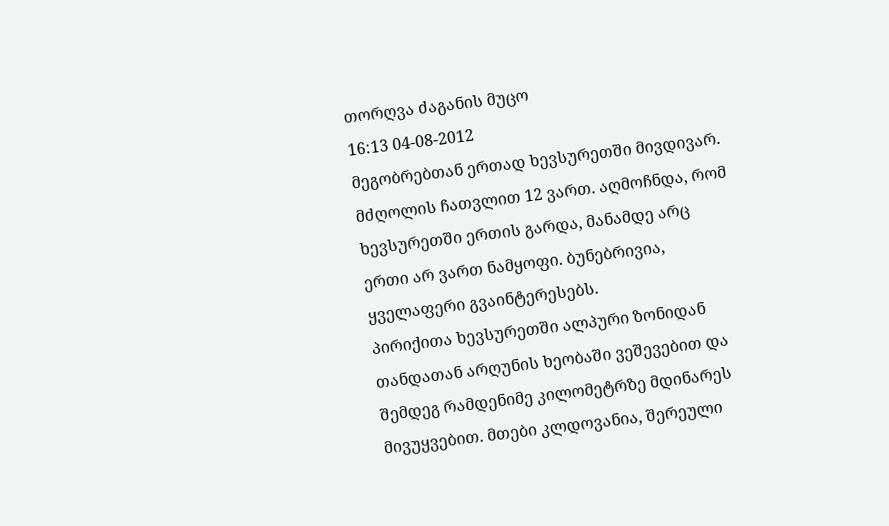თორღვა ძაგანის მუცო
16:13 04-08-2012
მეგობრებთან ერთად ხევსურეთში მივდივარ. მძღოლის ჩათვლით 12 ვართ. აღმოჩნდა, რომ ხევსურეთში ერთის გარდა, მანამდე არც ერთი არ ვართ ნამყოფი. ბუნებრივია, ყველაფერი გვაინტერესებს.
პირიქითა ხევსურეთში ალპური ზონიდან თანდათან არღუნის ხეობაში ვეშევებით და შემდეგ რამდენიმე კილომეტრზე მდინარეს მივუყვებით. მთები კლდოვანია, შერეული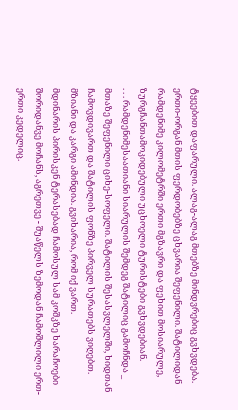ტყეებით დაფარული. ალაგ-ალაგ მთებზე მინდვრებიც გვხვდება. ერთი-ორგან მთის ფერდობებზე ცხვარია შეფენილი. შატილიდან რამდენიმე კილომეტრში ერთი მგზავრი და ფეხით მოსიარულე, ზურგჩანთამოკიდებული უცხოელი ტურისტები გვხვდებიან.
. . . რამდენიმესაათიანი სიარულის შემდეგ შატილიც გამოჩნდა _ მთაზე შეფენილი ციხე-სოფელი. შატილის შესასვლელში, ხიდთან ჩამოვდივართ და შატილის ფონზე პირველ სურათებს ვიღებთ. მზიანი და კარგი ამინდია. გვიხარია, რომ იქ ვართ.
მდინარის პირისკენ ტერასებად ჩამოსულ სამ კოშკზე ხარაჩოები შორიდანვე მოჩანს, აგრეთვე - შუაწელს ზემოდან ჩამოშლილი ერთ-ერთი კედელიც.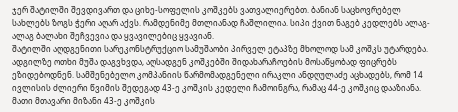ჯერ შატილში შევდივართ და ციხე-სოფელის კოშკებს ვათვალიერებთ. ბანიან საცხოვრებელ სახლებს ზოგს ჭერი აღარ აქვს. რამდენიმე მთლიანად ჩაშლილია. სიპი ქვით ნაგებ კედლებს ალაგ-ალაგ ბალახი შეჩვევია და ყვავილებიც ყვავიან.
შატილში აღდგენითი სარეკონსტრუქციო სამუშაობი პირველ ეტაპზე მხოლოდ სამ კოშკს უტარდება. ადგილზე ოთხი მუშა დაგვხვდა, აღსადგენ კოშკებში შიდახარაჩოების მოსაწყობად ფიცრებს ეზიდებოდნენ. სამშენებელო კომპანიის წარმომადგენელი ირაკლი ანდღულაძე აცხადებს, რომ 14 ივლისის ძლიერი წვიმის შედეგად 43-ე კოშკის კედელი ჩამოინგრა, რამაც 44-ე კოშკიც დააზიანა. მათი მთავარი მიზანი 43-ე კოშკის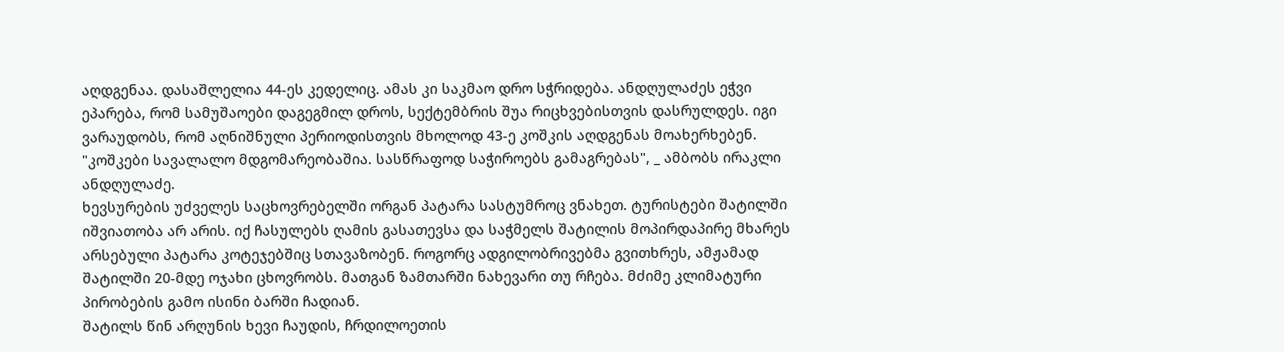აღდგენაა. დასაშლელია 44-ეს კედელიც. ამას კი საკმაო დრო სჭრიდება. ანდღულაძეს ეჭვი ეპარება, რომ სამუშაოები დაგეგმილ დროს, სექტემბრის შუა რიცხვებისთვის დასრულდეს. იგი ვარაუდობს, რომ აღნიშნული პერიოდისთვის მხოლოდ 43-ე კოშკის აღდგენას მოახერხებენ. "კოშკები სავალალო მდგომარეობაშია. სასწრაფოდ საჭიროებს გამაგრებას", _ ამბობს ირაკლი ანდღულაძე.
ხევსურების უძველეს საცხოვრებელში ორგან პატარა სასტუმროც ვნახეთ. ტურისტები შატილში იშვიათობა არ არის. იქ ჩასულებს ღამის გასათევსა და საჭმელს შატილის მოპირდაპირე მხარეს არსებული პატარა კოტეჯებშიც სთავაზობენ. როგორც ადგილობრივებმა გვითხრეს, ამჟამად შატილში 20-მდე ოჯახი ცხოვრობს. მათგან ზამთარში ნახევარი თუ რჩება. მძიმე კლიმატური პირობების გამო ისინი ბარში ჩადიან.
შატილს წინ არღუნის ხევი ჩაუდის, ჩრდილოეთის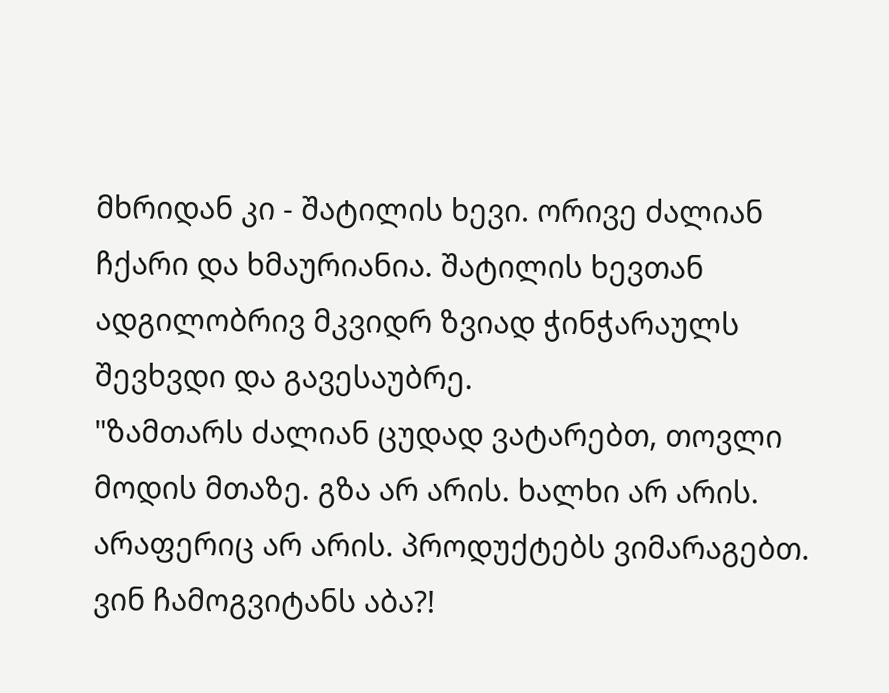მხრიდან კი - შატილის ხევი. ორივე ძალიან ჩქარი და ხმაურიანია. შატილის ხევთან ადგილობრივ მკვიდრ ზვიად ჭინჭარაულს შევხვდი და გავესაუბრე.
"ზამთარს ძალიან ცუდად ვატარებთ, თოვლი მოდის მთაზე. გზა არ არის. ხალხი არ არის. არაფერიც არ არის. პროდუქტებს ვიმარაგებთ. ვინ ჩამოგვიტანს აბა?!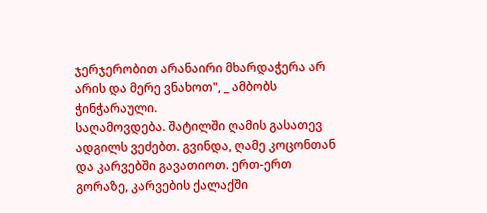ჯერჯერობით არანაირი მხარდაჭერა არ არის და მერე ვნახოთ", _ ამბობს ჭინჭარაული.
საღამოვდება. შატილში ღამის გასათევ ადგილს ვეძებთ. გვინდა, ღამე კოცონთან და კარვებში გავათიოთ. ერთ-ერთ გორაზე, კარვების ქალაქში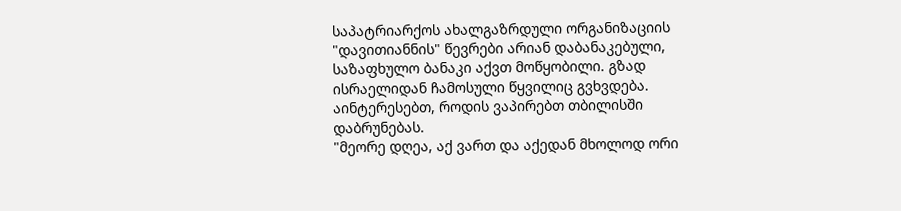საპატრიარქოს ახალგაზრდული ორგანიზაციის "დავითიანნის" წევრები არიან დაბანაკებული, საზაფხულო ბანაკი აქვთ მოწყობილი. გზად ისრაელიდან ჩამოსული წყვილიც გვხვდება. აინტერესებთ, როდის ვაპირებთ თბილისში დაბრუნებას.
"მეორე დღეა, აქ ვართ და აქედან მხოლოდ ორი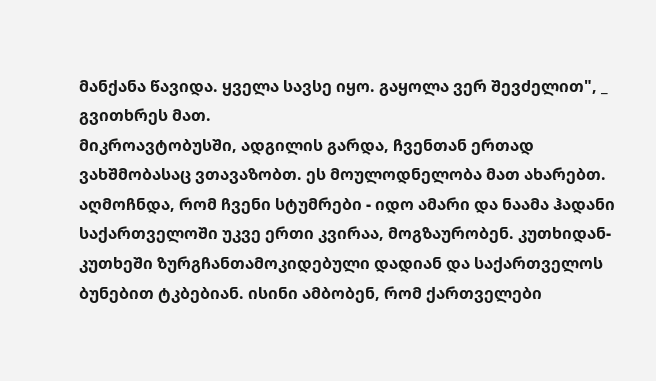მანქანა წავიდა. ყველა სავსე იყო. გაყოლა ვერ შევძელით", _ გვითხრეს მათ.
მიკროავტობუსში, ადგილის გარდა, ჩვენთან ერთად ვახშმობასაც ვთავაზობთ. ეს მოულოდნელობა მათ ახარებთ. აღმოჩნდა, რომ ჩვენი სტუმრები - იდო ამარი და ნაამა ჰადანი საქართველოში უკვე ერთი კვირაა, მოგზაურობენ. კუთხიდან-კუთხეში ზურგჩანთამოკიდებული დადიან და საქართველოს ბუნებით ტკბებიან. ისინი ამბობენ, რომ ქართველები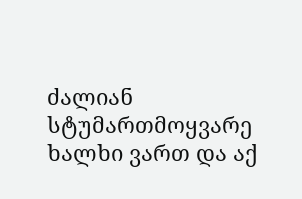ძალიან სტუმართმოყვარე ხალხი ვართ და აქ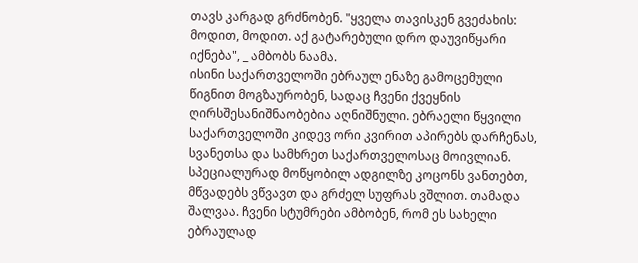თავს კარგად გრძნობენ. "ყველა თავისკენ გვეძახის: მოდით, მოდით. აქ გატარებული დრო დაუვიწყარი იქნება", _ ამბობს ნაამა.
ისინი საქართველოში ებრაულ ენაზე გამოცემული წიგნით მოგზაურობენ, სადაც ჩვენი ქვეყნის ღირსშესანიშნაობებია აღნიშნული. ებრაელი წყვილი საქართველოში კიდევ ორი კვირით აპირებს დარჩენას, სვანეთსა და სამხრეთ საქართველოსაც მოივლიან.
სპეციალურად მოწყობილ ადგილზე კოცონს ვანთებთ, მწვადებს ვწვავთ და გრძელ სუფრას ვშლით. თამადა შალვაა. ჩვენი სტუმრები ამბობენ, რომ ეს სახელი ებრაულად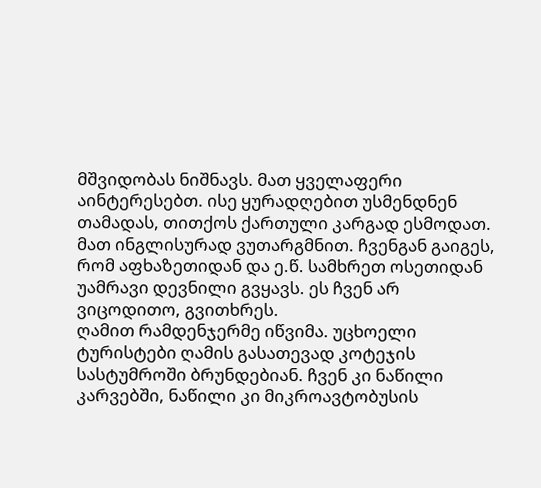მშვიდობას ნიშნავს. მათ ყველაფერი აინტერესებთ. ისე ყურადღებით უსმენდნენ თამადას, თითქოს ქართული კარგად ესმოდათ. მათ ინგლისურად ვუთარგმნით. ჩვენგან გაიგეს, რომ აფხაზეთიდან და ე.წ. სამხრეთ ოსეთიდან უამრავი დევნილი გვყავს. ეს ჩვენ არ ვიცოდითო, გვითხრეს.
ღამით რამდენჯერმე იწვიმა. უცხოელი ტურისტები ღამის გასათევად კოტეჯის სასტუმროში ბრუნდებიან. ჩვენ კი ნაწილი კარვებში, ნაწილი კი მიკროავტობუსის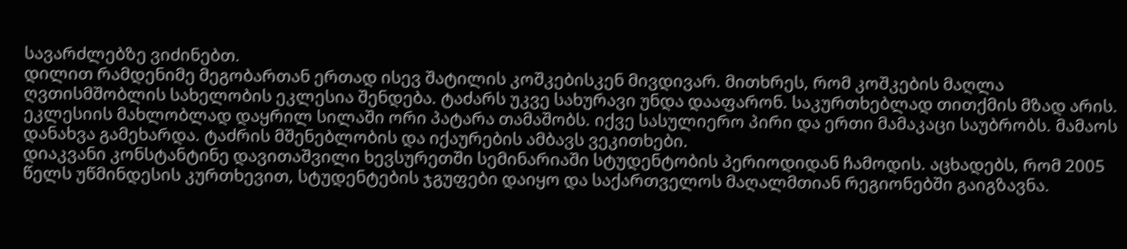სავარძლებზე ვიძინებთ.
დილით რამდენიმე მეგობართან ერთად ისევ შატილის კოშკებისკენ მივდივარ. მითხრეს, რომ კოშკების მაღლა ღვთისმშობლის სახელობის ეკლესია შენდება. ტაძარს უკვე სახურავი უნდა დააფარონ. საკურთხებლად თითქმის მზად არის. ეკლესიის მახლობლად დაყრილ სილაში ორი პატარა თამაშობს. იქვე სასულიერო პირი და ერთი მამაკაცი საუბრობს. მამაოს დანახვა გამეხარდა. ტაძრის მშენებლობის და იქაურების ამბავს ვეკითხები.
დიაკვანი კონსტანტინე დავითაშვილი ხევსურეთში სემინარიაში სტუდენტობის პერიოდიდან ჩამოდის. აცხადებს, რომ 2005 წელს უწმინდესის კურთხევით, სტუდენტების ჯგუფები დაიყო და საქართველოს მაღალმთიან რეგიონებში გაიგზავნა.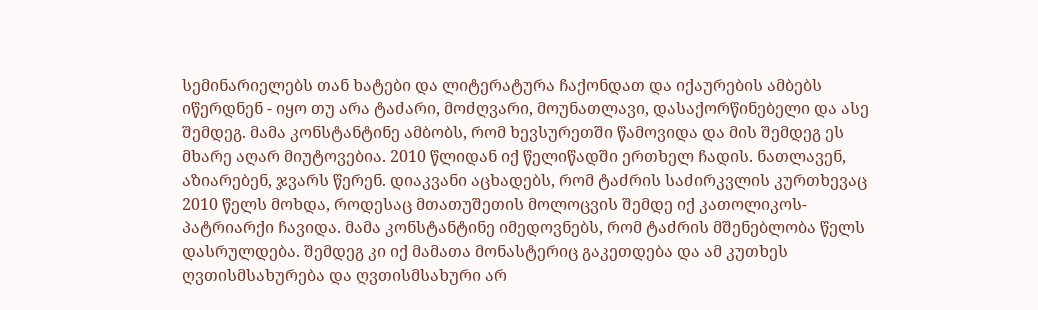სემინარიელებს თან ხატები და ლიტერატურა ჩაქონდათ და იქაურების ამბებს იწერდნენ - იყო თუ არა ტაძარი, მოძღვარი, მოუნათლავი, დასაქორწინებელი და ასე შემდეგ. მამა კონსტანტინე ამბობს, რომ ხევსურეთში წამოვიდა და მის შემდეგ ეს მხარე აღარ მიუტოვებია. 2010 წლიდან იქ წელიწადში ერთხელ ჩადის. ნათლავენ, აზიარებენ, ჯვარს წერენ. დიაკვანი აცხადებს, რომ ტაძრის საძირკვლის კურთხევაც 2010 წელს მოხდა, როდესაც მთათუშეთის მოლოცვის შემდე იქ კათოლიკოს-პატრიარქი ჩავიდა. მამა კონსტანტინე იმედოვნებს, რომ ტაძრის მშენებლობა წელს დასრულდება. შემდეგ კი იქ მამათა მონასტერიც გაკეთდება და ამ კუთხეს ღვთისმსახურება და ღვთისმსახური არ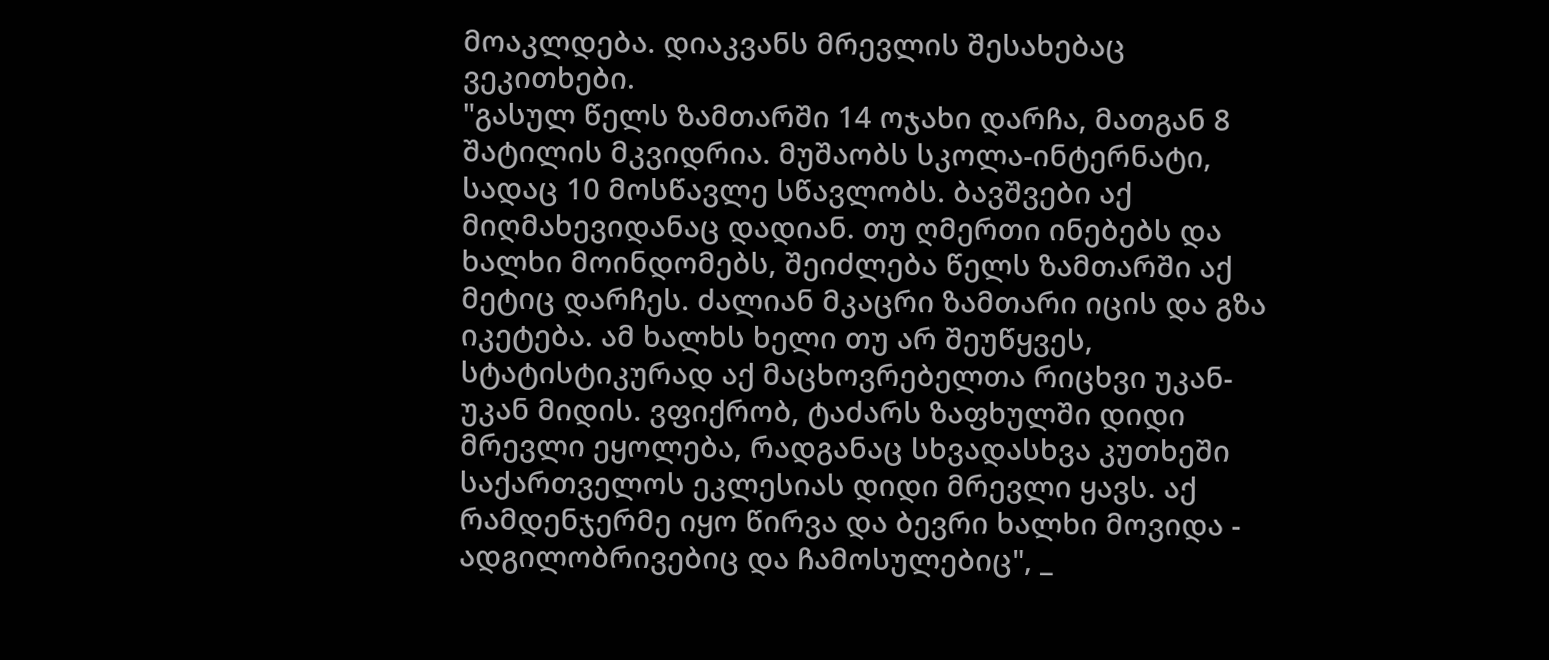მოაკლდება. დიაკვანს მრევლის შესახებაც ვეკითხები.
"გასულ წელს ზამთარში 14 ოჯახი დარჩა, მათგან 8 შატილის მკვიდრია. მუშაობს სკოლა-ინტერნატი, სადაც 10 მოსწავლე სწავლობს. ბავშვები აქ მიღმახევიდანაც დადიან. თუ ღმერთი ინებებს და ხალხი მოინდომებს, შეიძლება წელს ზამთარში აქ მეტიც დარჩეს. ძალიან მკაცრი ზამთარი იცის და გზა იკეტება. ამ ხალხს ხელი თუ არ შეუწყვეს, სტატისტიკურად აქ მაცხოვრებელთა რიცხვი უკან-უკან მიდის. ვფიქრობ, ტაძარს ზაფხულში დიდი მრევლი ეყოლება, რადგანაც სხვადასხვა კუთხეში საქართველოს ეკლესიას დიდი მრევლი ყავს. აქ რამდენჯერმე იყო წირვა და ბევრი ხალხი მოვიდა - ადგილობრივებიც და ჩამოსულებიც", _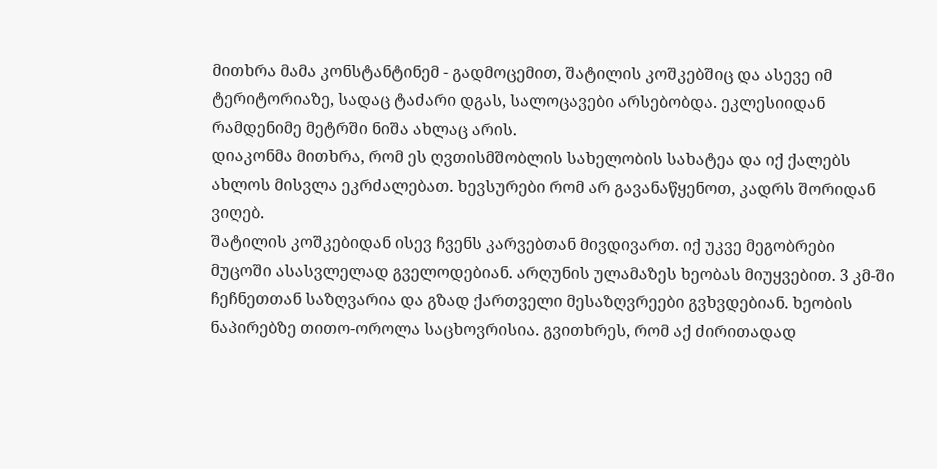მითხრა მამა კონსტანტინემ - გადმოცემით, შატილის კოშკებშიც და ასევე იმ ტერიტორიაზე, სადაც ტაძარი დგას, სალოცავები არსებობდა. ეკლესიიდან რამდენიმე მეტრში ნიშა ახლაც არის.
დიაკონმა მითხრა, რომ ეს ღვთისმშობლის სახელობის სახატეა და იქ ქალებს ახლოს მისვლა ეკრძალებათ. ხევსურები რომ არ გავანაწყენოთ, კადრს შორიდან ვიღებ.
შატილის კოშკებიდან ისევ ჩვენს კარვებთან მივდივართ. იქ უკვე მეგობრები მუცოში ასასვლელად გველოდებიან. არღუნის ულამაზეს ხეობას მიუყვებით. 3 კმ-ში ჩეჩნეთთან საზღვარია და გზად ქართველი მესაზღვრეები გვხვდებიან. ხეობის ნაპირებზე თითო-ოროლა საცხოვრისია. გვითხრეს, რომ აქ ძირითადად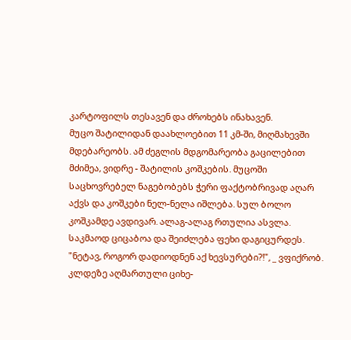კარტოფილს თესავენ და ძროხებს ინახავენ.
მუცო შატილიდან დაახლოებით 11 კმ-ში, მიღმახევში მდებარეობს. ამ ძეგლის მდგომარეობა გაცილებით მძიმეა, ვიდრე - შატილის კოშკების. მუცოში საცხოვრებელ ნაგებობებს ჭერი ფაქტობრივად აღარ აქვს და კოშკები ნელ-ნელა იშლება. სულ ბოლო კოშკამდე ავდივარ. ალაგ-ალაგ რთულია ასვლა. საკმაოდ ციცაბოა და შეიძლება ფეხი დაგიცურდეს. "ნეტავ, როგორ დადიოდნენ აქ ხევსურები?!", _ ვფიქრობ. კლდეზე აღმართული ციხე-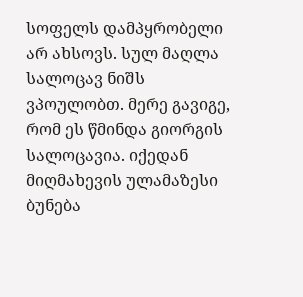სოფელს დამპყრობელი არ ახსოვს. სულ მაღლა სალოცავ ნიშს ვპოულობთ. მერე გავიგე, რომ ეს წმინდა გიორგის სალოცავია. იქედან მიღმახევის ულამაზესი ბუნება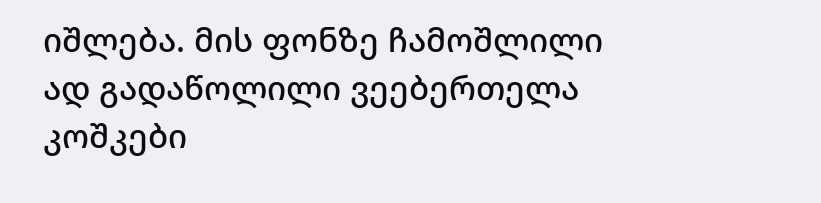იშლება. მის ფონზე ჩამოშლილი ად გადაწოლილი ვეებერთელა კოშკები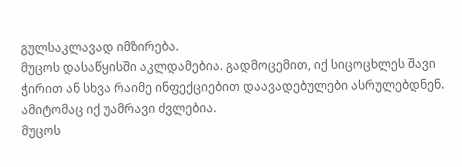გულსაკლავად იმზირება.
მუცოს დასაწყისში აკლდამებია. გადმოცემით, იქ სიცოცხლეს შავი ჭირით ან სხვა რაიმე ინფექციებით დაავადებულები ასრულებდნენ. ამიტომაც იქ უამრავი ძვლებია.
მუცოს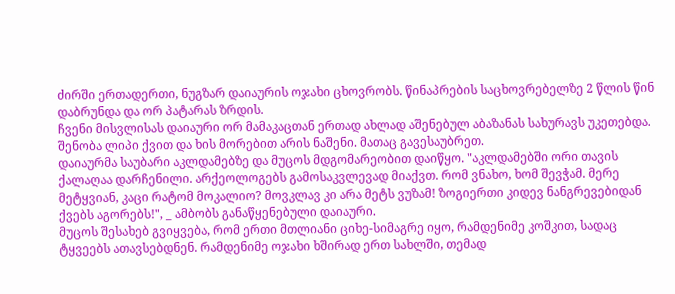ძირში ერთადერთი, ნუგზარ დაიაურის ოჯახი ცხოვრობს. წინაპრების საცხოვრებელზე 2 წლის წინ დაბრუნდა და ორ პატარას ზრდის.
ჩვენი მისვლისას დაიაური ორ მამაკაცთან ერთად ახლად აშენებულ აბაზანას სახურავს უკეთებდა. შენობა ლიპი ქვით და ხის მორებით არის ნაშენი. მათაც გავესაუბრეთ.
დაიაურმა საუბარი აკლდამებზე და მუცოს მდგომარეობით დაიწყო. "აკლდამებში ორი თავის ქალაღაა დარჩენილი. არქეოლოგებს გამოსაკვლევად მიაქვთ. რომ ვნახო, ხომ შევჭამ. მერე მეტყვიან, კაცი რატომ მოკალიო? მოვკლავ კი არა მეტს ვუზამ! ზოგიერთი კიდევ ნანგრევებიდან ქვებს აგორებს!", _ ამბობს განაწყენებული დაიაური.
მუცოს შესახებ გვიყვება, რომ ერთი მთლიანი ციხე-სიმაგრე იყო, რამდენიმე კოშკით, სადაც ტყვეებს ათავსებდნენ. რამდენიმე ოჯახი ხშირად ერთ სახლში, თემად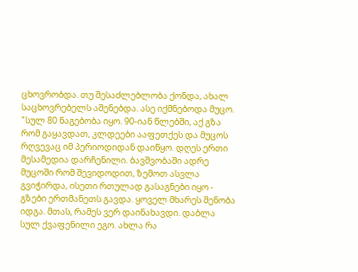ცხოვრობდა. თუ შესაძლებლობა ქონდა, ახალ საცხოვრებელს აშენებდა. ასე იქმნებოდა მუცო.
"სულ 80 ნაგებობა იყო. 90-იან წლებში, აქ გზა რომ გაყავდათ, კლდეები ააფეთქეს და მუცოს რღვევაც იმ პერიოდიდან დაიწყო. დღეს ერთი მესამედია დარჩენილი. ბავშვობაში ადრე მუცოში რომ შევიდოდით, ზემოთ ასვლა გვიჭირდა, ისეთი რთულად გასაგნები იყო - გზები ერთმანეთს გავდა. ყოველ მხარეს შენობა იდგა. მთას, რამეს ვერ დაინახავდი. დაბლა სულ ქვაფენილი ეგო. ახლა რა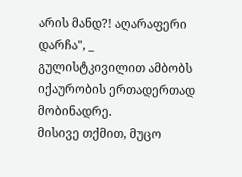არის მანდ?! აღარაფერი დარჩა", _ გულისტკივილით ამბობს იქაურობის ერთადერთად მობინადრე.
მისივე თქმით, მუცო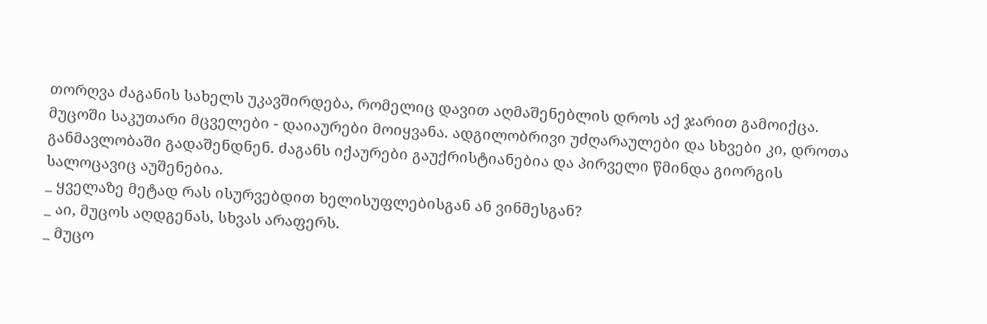თორღვა ძაგანის სახელს უკავშირდება, რომელიც დავით აღმაშენებლის დროს აქ ჯარით გამოიქცა. მუცოში საკუთარი მცველები - დაიაურები მოიყვანა. ადგილობრივი უძღარაულები და სხვები კი, დროთა განმავლობაში გადაშენდნენ. ძაგანს იქაურები გაუქრისტიანებია და პირველი წმინდა გიორგის სალოცავიც აუშენებია.
_ ყველაზე მეტად რას ისურვებდით ხელისუფლებისგან ან ვინმესგან?
_ აი, მუცოს აღდგენას, სხვას არაფერს.
_ მუცო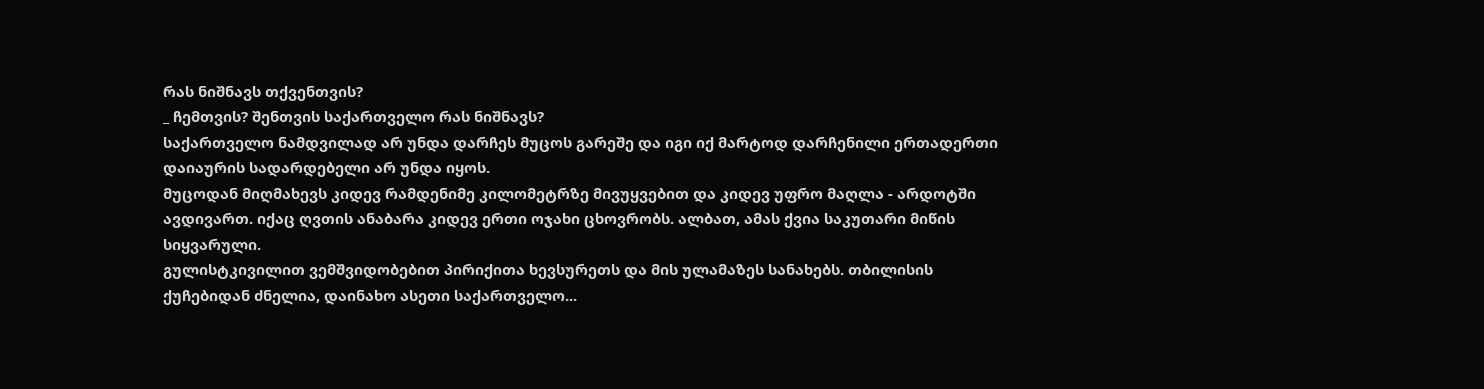რას ნიშნავს თქვენთვის?
_ ჩემთვის? შენთვის საქართველო რას ნიშნავს?
საქართველო ნამდვილად არ უნდა დარჩეს მუცოს გარეშე და იგი იქ მარტოდ დარჩენილი ერთადერთი დაიაურის სადარდებელი არ უნდა იყოს.
მუცოდან მიღმახევს კიდევ რამდენიმე კილომეტრზე მივუყვებით და კიდევ უფრო მაღლა - არდოტში ავდივართ. იქაც ღვთის ანაბარა კიდევ ერთი ოჯახი ცხოვრობს. ალბათ, ამას ქვია საკუთარი მიწის სიყვარული.
გულისტკივილით ვემშვიდობებით პირიქითა ხევსურეთს და მის ულამაზეს სანახებს. თბილისის ქუჩებიდან ძნელია, დაინახო ასეთი საქართველო...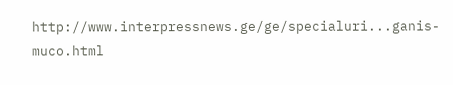http://www.interpressnews.ge/ge/specialuri...ganis-muco.html